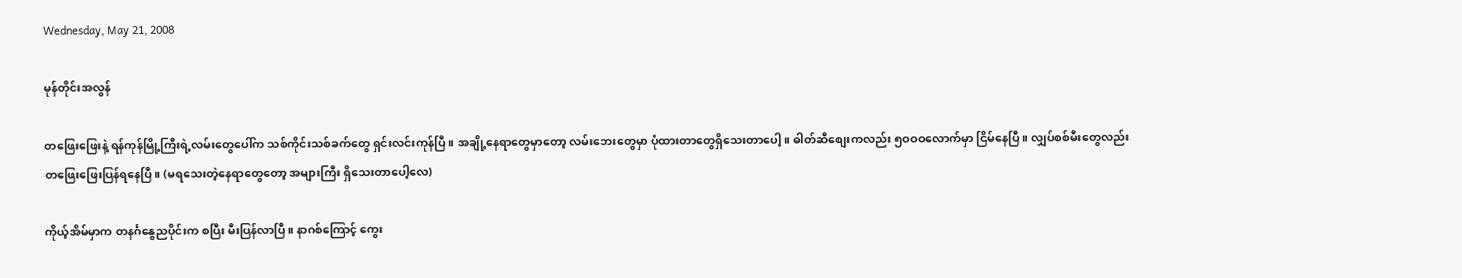Wednesday, May 21, 2008

မုန်တိုင်းအလွန်

တဖြေးဖြေးနဲ့ ရန်ကုန်မြို့ကြီးရဲ့လမ်းတွေပေါ်က သစ်ကိုင်းသစ်ခက်တွေ ရှင်းလင်းကုန်ပြီ။ အချို့နေရာတွေမှာတော့ လမ်းဘေးတွေမှာ ပုံထားတာတွေရှိသေးတာပေါ့။ ဓါတ်ဆီစျေးကလည်း ၅ဝဝဝလောက်မှာ ငြိမ်နေပြီ။ လျှပ်စစ်မီးတွေလည်း တဖြေးဖြေးပြန်ရနေပြီ။ (မရသေးတဲ့နေရာတွေတော့ အများကြီး ရှိသေးတာပေါ့လေ)

ကိုယ့်အိမ်မှာက တနင်္ဂနွေညပိုင်းက စပြီး မီးပြန်လာပြီ။ နာဂစ်ကြောင့် ကွေး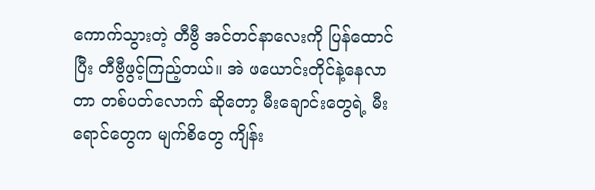ကောက်သွားတဲ့ တီဗွီ အင်တင်နာလေးကို ပြန်ထောင်ပြီး တီဗွီဖွင့်ကြည့်တယ်။ အဲ ဖယောင်းတိုင်နဲ့နေလာတာ တစ်ပတ်လောက် ဆိုတော့ မီးချောင်းတွေရဲ့ မီးရောင်တွေက မျက်စိတွေ ကျိန်း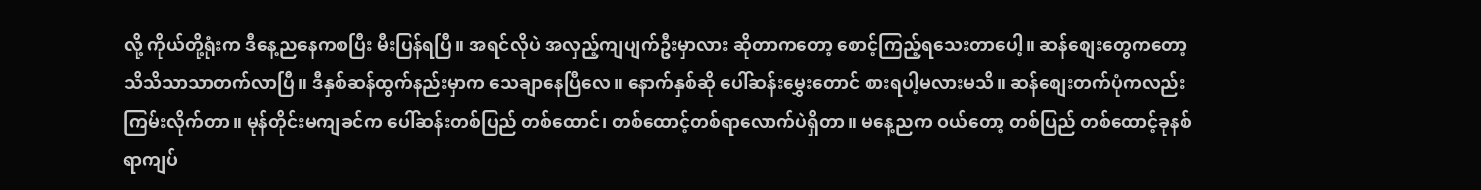လို့ ကိုယ်တို့ရုံးက ဒီနေ့ညနေကစပြီး မီးပြန်ရပြီ။ အရင်လိုပဲ အလှည့်ကျပျက်ဦးမှာလား ဆိုတာကတော့ စောင့်ကြည့်ရသေးတာပေါ့။ ဆန်စျေးတွေကတော့ သိသိသာသာတက်လာပြီ။ ဒီနှစ်ဆန်ထွက်နည်းမှာက သေချာနေပြီလေ။ နောက်နှစ်ဆို ပေါ်ဆန်းမွှေးတောင် စားရပါ့မလားမသိ။ ဆန်စျေးတက်ပုံကလည်း ကြမ်းလိုက်တာ။ မုန်တိုင်းမကျခင်က ပေါ်ဆန်းတစ်ပြည် တစ်ထောင်၊ တစ်ထောင့်တစ်ရာလောက်ပဲရှိတာ။ မနေ့ညက ဝယ်တော့ တစ်ပြည် တစ်ထောင့်ခုနစ်ရာကျပ်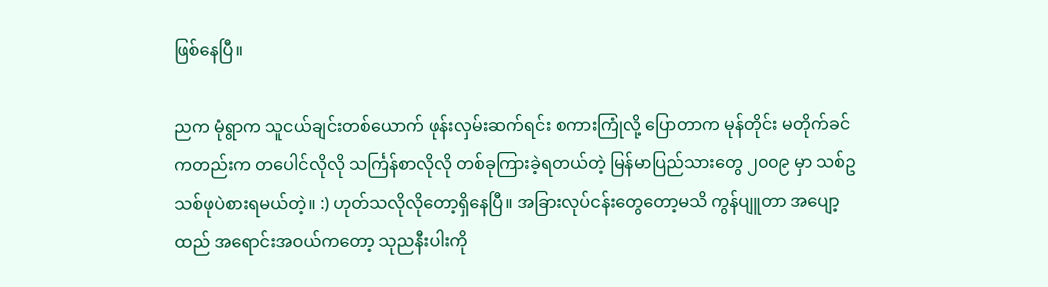ဖြစ်နေပြီ။

ညက မုံရွာက သူငယ်ချင်းတစ်ယောက် ဖုန်းလှမ်းဆက်ရင်း စကားကြုံလို့ ပြောတာက မုန်တိုင်း မတိုက်ခင်ကတည်းက တပေါင်လိုလို သင်္ကြန်စာလိုလို တစ်ခုကြားခဲ့ရတယ်တဲ့ မြန်မာပြည်သားတွေ ၂၀၀၉ မှာ သစ်ဥသစ်ဖုပဲစားရမယ်တဲ့။ :) ဟုတ်သလိုလိုတော့ရှိနေပြီ။ အခြားလုပ်ငန်းတွေတော့မသိ ကွန်ပျူတာ အပျော့ထည် အရောင်းအဝယ်ကတော့ သုညနီးပါးကို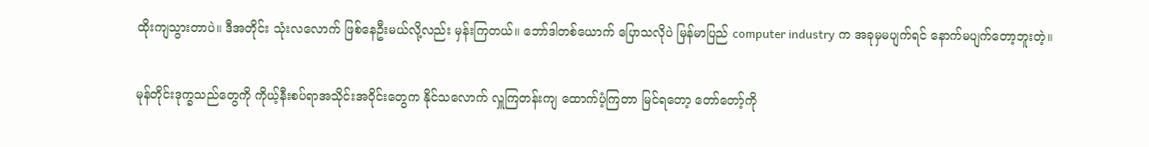ထိုးကျသွားတာပဲ။ ဒီအတိုင်း သုံးလလောက် ဖြစ်နေဦးမယ်လို့လည်း မှန်းကြတယ်။ ဘော်ဒါတစ်ယောက် ပြောသလိုပဲ မြန်မာပြည် computer industry က အခုမှမပျက်ရင် နောက်မပျက်တော့ဘူးတဲ့။

မုန်တိုင်းဒုက္ခသည်တွေကို ကိုယ့်နီးစပ်ရာအသိုင်းအဝိုင်းတွေက နိုင်သလောက် လှူကြတန်းကျ ထောက်ပံ့ကြတာ မြင်ရတော့ တော်တော့်ကို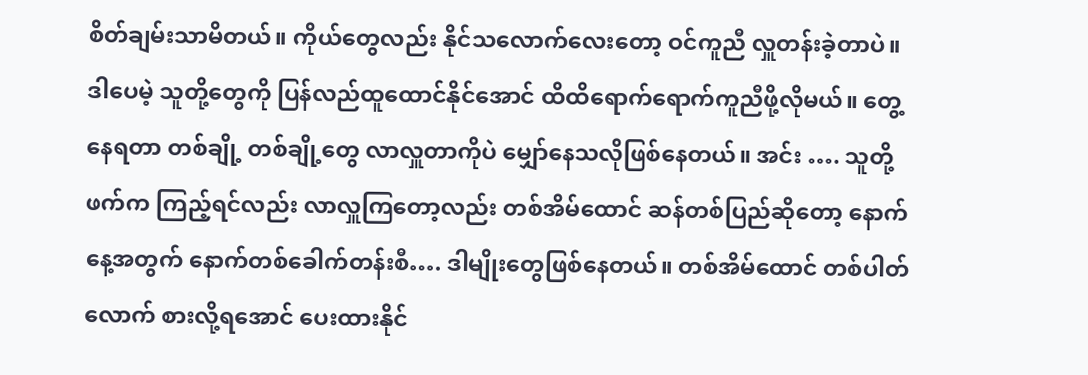စိတ်ချမ်းသာမိတယ်။ ကိုယ်တွေလည်း နိုင်သလောက်လေးတော့ ဝင်ကူညီ လှူတန်းခဲ့တာပဲ။ ဒါပေမဲ့ သူတို့တွေကို ပြန်လည်ထူထောင်နိုင်အောင် ထိထိရောက်ရောက်ကူညီဖို့လိုမယ်။ တွေ့နေရတာ တစ်ချို့ တစ်ချို့တွေ လာလှူတာကိုပဲ မျှော်နေသလိုဖြစ်နေတယ်။ အင်း …. သူတို့ဖက်က ကြည့်ရင်လည်း လာလှူကြတော့လည်း တစ်အိမ်ထောင် ဆန်တစ်ပြည်ဆိုတော့ နောက်နေ့အတွက် နောက်တစ်ခေါက်တန်းစီ…. ဒါမျိုးတွေဖြစ်နေတယ်။ တစ်အိမ်ထောင် တစ်ပါတ်လောက် စားလို့ရအောင် ပေးထားနိုင်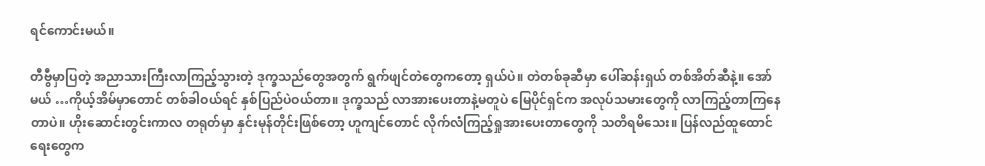ရင်ကောင်းမယ်။

တီဗွီမှာပြတဲ့ အညာသားကြီးလာကြည့်သွားတဲ့ ဒုက္ခသည်တွေအတွက် ရွက်ဖျင်တဲတွေကတော့ ရှယ်ပဲ။ တဲတစ်ခုဆီမှာ ပေါ်ဆန်းရှယ် တစ်အိတ်ဆီနဲ့။ အော်မယ် …ကိုယ့်အိမ်မှာတောင် တစ်ခါဝယ်ရင် နှစ်ပြည်ပဲဝယ်တာ။ ဒုက္ခသည် လာအားပေးတာနဲ့မတူပဲ မြေပိုင်ရှင်က အလုပ်သမားတွေကို လာကြည့်တာကြနေတာပဲ။ ဟိုးဆောင်းတွင်းကာလ တရုတ်မှာ နှင်းမုန်တိုင်းဖြစ်တော့ ဟူကျင်တောင် လိုက်လံကြည့်ရှုအားပေးတာတွေကို သတိရမိသေး။ ပြန်လည်ထူထောင်ရေးတွေက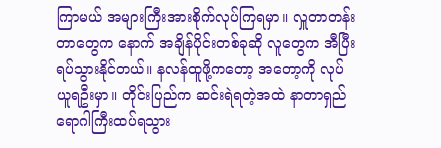ကြာမယ် အများကြီးအားစိုက်လုပ်ကြရမှာ။ လှူတာတန်းတာတွေက နောက် အချိန်ပိုင်းတစ်ခုဆို လူတွေက အီပြီး ရပ်သွားနိုင်တယ်။ နလန်ထူဖို့ကတော့ အတော့ကို လုပ်ယူရဦးမှာ။ တိုင်းပြည်က ဆင်းရဲရတဲ့အထဲ နာတာရှည်ရောဂါကြီးထပ်ရသွား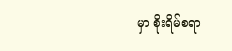မှာ စိုးရိမ်စရာ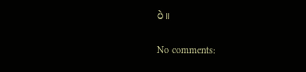ပဲ။

No comments: